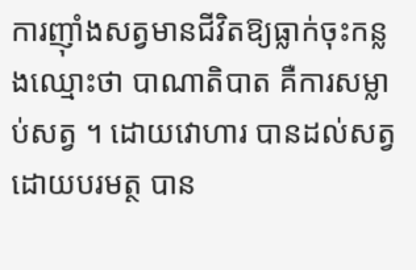ការញ៉ាំងសត្វមានជីវិតឱ្យធ្លាក់ចុះកន្លងឈ្មោះថា បាណាតិបាត គឺការសម្លាប់សត្វ ។ ដោយវោហារ បានដល់សត្វ ដោយបរមត្ថ បាន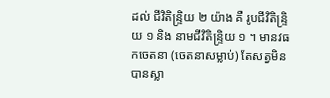ដល់ ជីវិតិន្រ្ទិយ ២ យ៉ាង គឺ រូបជីវិតិន្រ្ទិយ ១ និង នាមជីវិតិន្រ្ទិយ ១ ។ មានវធកចេតនា (ចេតនាសម្លាប់) តែសត្វមិនបានស្លា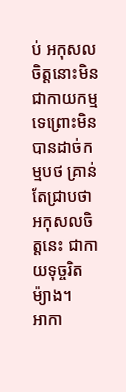ប់ អកុសលចិត្តនោះមិនជាកាយកម្មទេព្រោះមិនបានដាច់កម្មបថ គ្រាន់តែជ្រាបថា អកុសលចិត្តនេះ ជាកាយទុច្ចរិតម៉្យាង។
អាកា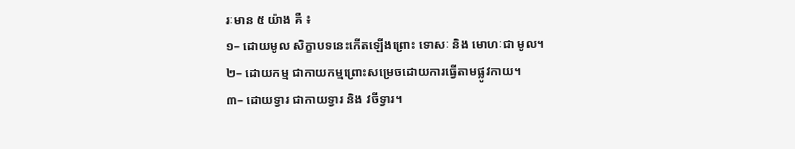រៈមាន ៥ យ៉ាង គឺ ៖
១– ដោយមូល សិក្ខាបទនេះកើតឡើងព្រោះ ទោសៈ និង មោហៈជា មូល។
២– ដោយកម្ម ជាកាយកម្មព្រោះសម្រេចដោយការធ្វើតាមផ្លូវកាយ។
៣– ដោយទ្វារ ជាកាយទ្វារ និង វចីទ្វារ។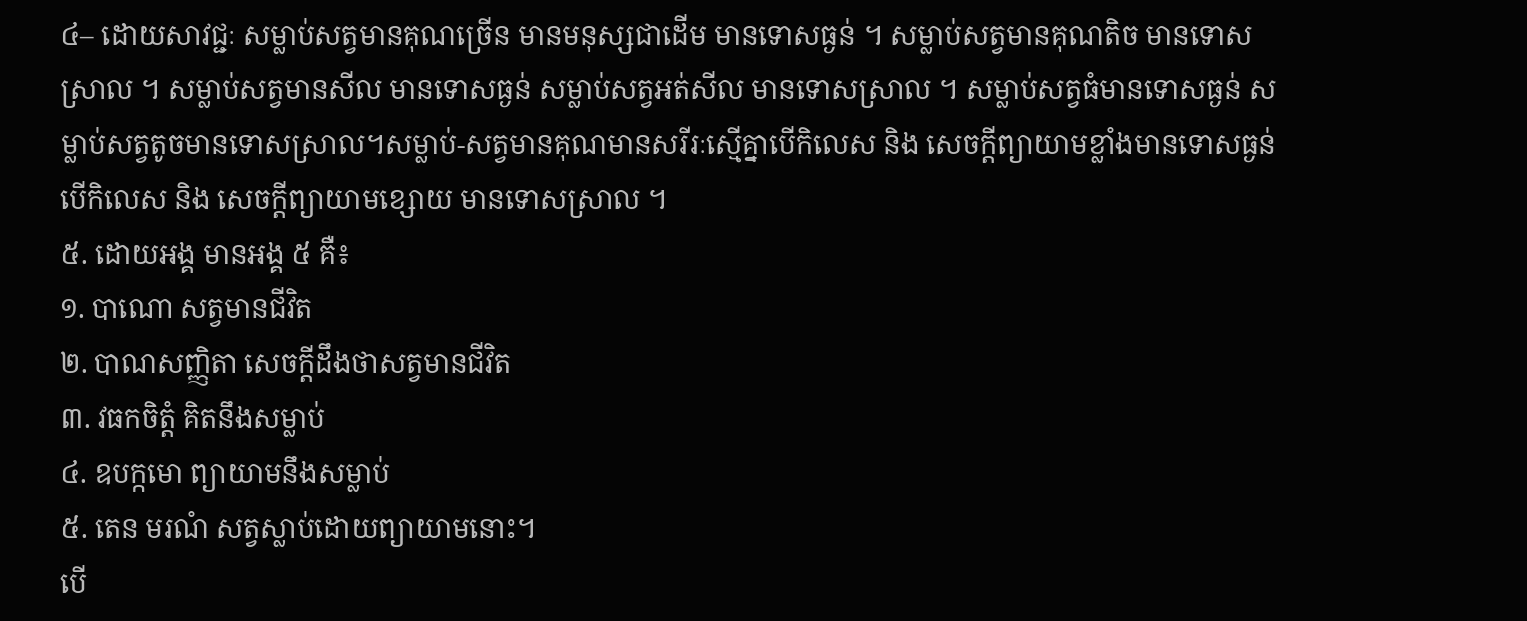៤– ដោយសាវជ្ជៈ សម្លាប់សត្វមានគុណច្រើន មានមនុស្សជាដើម មានទោសធ្ងន់ ។ សម្លាប់សត្វមានគុណតិច មានទោសស្រាល ។ សម្លាប់សត្វមានសីល មានទោសធ្ងន់ សម្លាប់សត្វអត់សីល មានទោសស្រាល ។ សម្លាប់សត្វធំមានទោសធ្ងន់ សម្លាប់សត្វតូចមានទោសស្រាល។សម្លាប់-សត្វមានគុណមានសរីរៈស្មើគ្នាបើកិលេស និង សេចក្ដីព្យាយាមខ្លាំងមានទោសធ្ងន់ បើកិលេស និង សេចក្ដីព្យាយាមខ្សោយ មានទោសស្រាល ។
៥. ដោយអង្គ មានអង្គ ៥ គឺ៖
១. បាណោ សត្វមានជីវិត
២. បាណសញ្ញិតា សេចក្ដីដឹងថាសត្វមានជីវិត
៣. វធកចិត្តំ គិតនឹងសម្លាប់
៤. ឧបក្កមោ ព្យាយាមនឹងសម្លាប់
៥. តេន មរណំ សត្វស្លាប់ដោយព្យាយាមនោះ។
បើ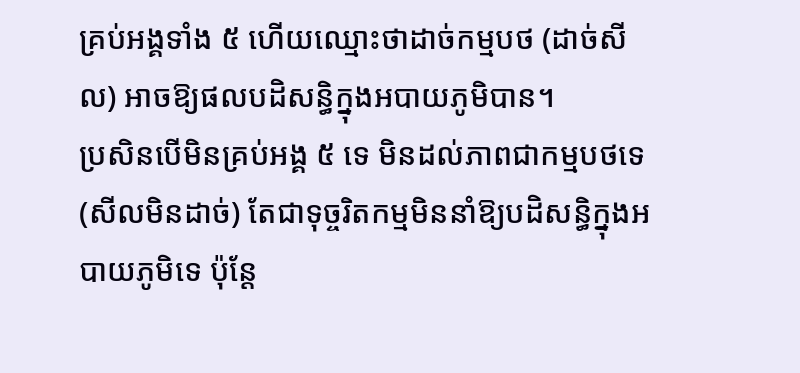គ្រប់អង្គទាំង ៥ ហើយឈ្មោះថាដាច់កម្មបថ (ដាច់សីល) អាចឱ្យផលបដិសន្ធិក្នុងអបាយភូមិបាន។
ប្រសិនបើមិនគ្រប់អង្គ ៥ ទេ មិនដល់ភាពជាកម្មបថទេ (សីលមិនដាច់) តែជាទុច្ចរិតកម្មមិននាំឱ្យបដិសន្ធិក្នុងអបាយភូមិទេ ប៉ុន្តែ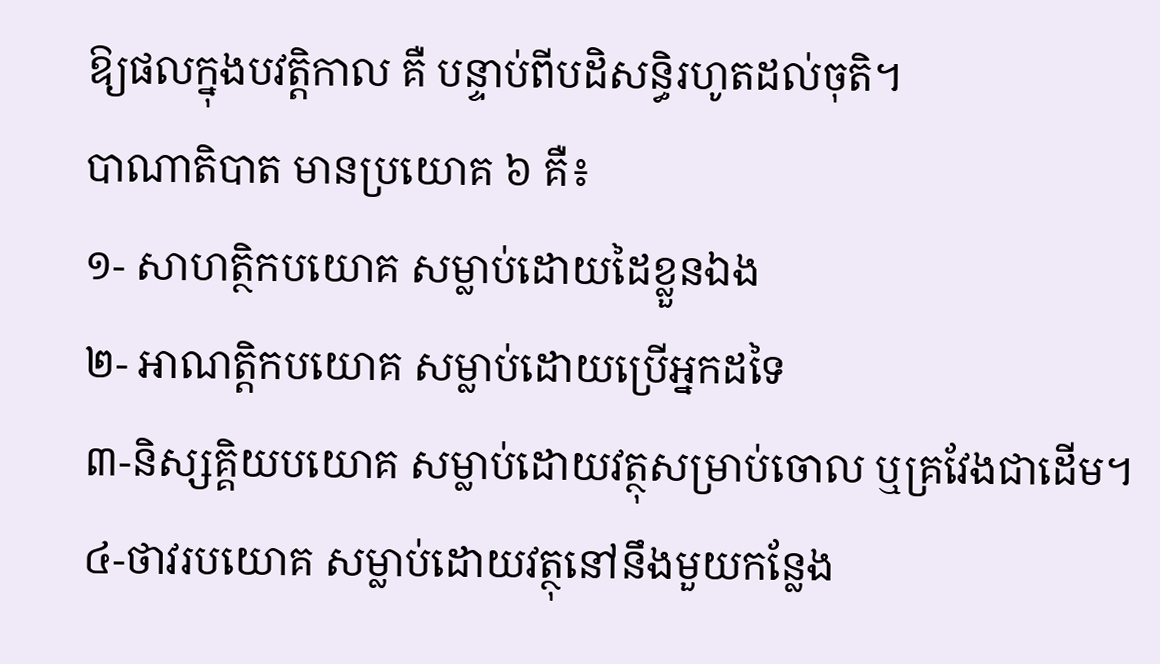ឱ្យផលក្នុងបវត្តិកាល គឺ បន្ទាប់ពីបដិសន្ធិរហូតដល់ចុតិ។
បាណាតិបាត មានប្រយោគ ៦ គឺ៖
១- សាហត្ថិកបយោគ សម្លាប់ដោយដៃខ្លួនឯង
២- អាណត្តិកបយោគ សម្លាប់ដោយប្រើអ្នកដទៃ
៣-និស្សគ្គិយបយោគ សម្លាប់ដោយវត្ថុសម្រាប់ចោល ឬគ្រវែងជាដើម។
៤-ថាវរបយោគ សម្លាប់ដោយវត្ថុនៅនឹងមួយកន្លែង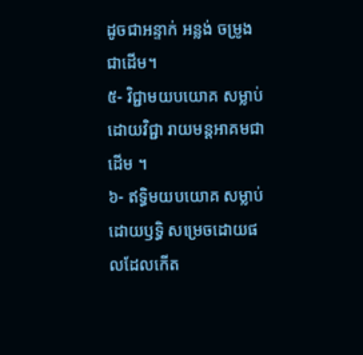ដូចជាអន្ទាក់ អន្លង់ ចម្រូងជាដើម។
៥- វិជ្ជាមយបយោគ សម្លាប់ដោយវិជ្ជា រាយមន្តអាគមជាដើម ។
៦- ឥទ្ធិមយបយោគ សម្លាប់ដោយឫទ្ធិ សម្រេចដោយផលដែលកើត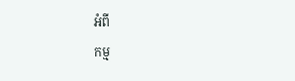អំពី
កម្ម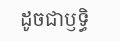ដូចជាឫទ្ធិ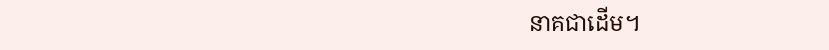នាគជាដើម។